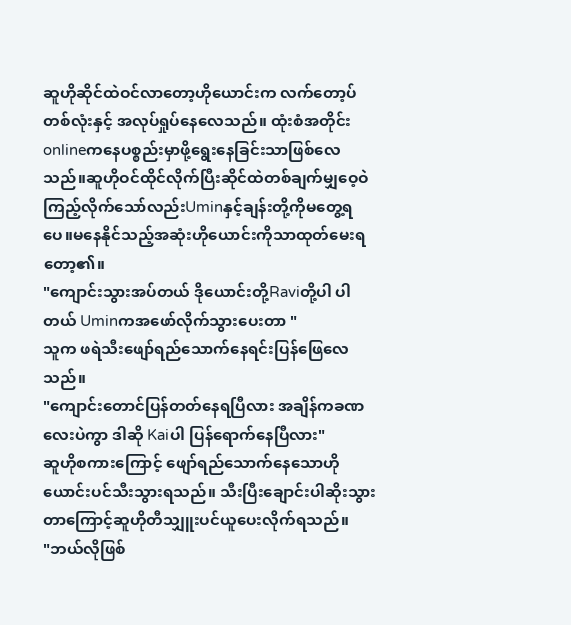ဆူဟိုဆိုင်ထဲဝင်လာတော့ဟိုယောင်းက လက်တော့ပ်တစ်လုံးနှင့် အလုပ်ရှုပ်နေလေသည်။ ထုံးစံအတိုင်းonlineကနေပစ္စည်းမှာဖို့ရွေးနေခြင်းသာဖြစ်လေသည်။ဆူဟိုဝင်ထိုင်လိုက်ပြီးဆိုင်ထဲတစ်ချက်မျှဝေ့ဝဲကြည့်လိုက်သော်လည်းUminနှင့်ချန်းတို့ကိုမတွေ့ရပေ။မနေနိုင်သည့်အဆုံးဟိုယောင်းကိုသာထုတ်မေးရတော့၏။
"ကျောင်းသွားအပ်တယ် ဒိုယောင်းတို့Raviတို့ပါ ပါတယ် Uminကအဖော်လိုက်သွားပေးတာ "
သူက ဖရဲသီးဖျော်ရည်သောက်နေရင်းပြန်ဖြေလေသည်။
"ကျောင်းတောင်ပြန်တတ်နေရပြီလား အချိန်ကခဏလေးပဲကွာ ဒါဆို Kaiပါ ပြန်ရောက်နေပြီလား"
ဆူဟိုစကားကြောင့် ဖျော်ရည်သောက်နေသောဟိုယောင်းပင်သီးသွားရသည်။ သီးပြီးချောင်းပါဆိုးသွားတာကြောင့်ဆူဟိုတီသျှူးပင်ယူပေးလိုက်ရသည်။
"ဘယ်လိုဖြစ်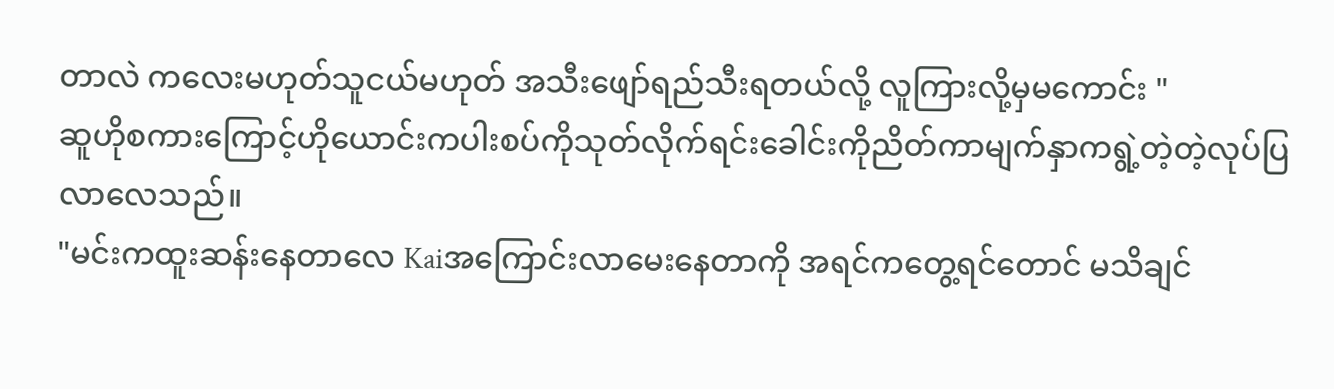တာလဲ ကလေးမဟုတ်သူငယ်မဟုတ် အသီးဖျော်ရည်သီးရတယ်လို့ လူကြားလို့မှမကောင်း "
ဆူဟိုစကားကြောင့်ဟိုယောင်းကပါးစပ်ကိုသုတ်လိုက်ရင်းခေါင်းကိုညိတ်ကာမျက်နှာကရွဲ့တဲ့တဲ့လုပ်ပြလာလေသည်။
"မင်းကထူးဆန်းနေတာလေ Kaiအကြောင်းလာမေးနေတာကို အရင်ကတွေ့ရင်တောင် မသိချင်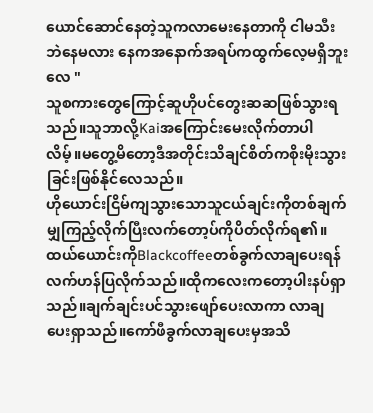ယောင်ဆောင်နေတဲ့သူကလာမေးနေတာကို ငါမသီးဘဲနေမလား နေကအနောက်အရပ်ကထွက်လေ့မရှိဘူးလေ "
သူစကားတွေကြောင့်ဆူဟိုပင်တွေးဆဆဖြစ်သွားရသည်။သူဘာလို့Kaiအကြောင်းမေးလိုက်တာပါလိမ့်။မတွေ့မိတော့ဒီအတိုင်းသိချင်စိတ်ကစိုးမိုးသွားခြင်းဖြစ်နိုင်လေသည်။
ဟိုယောင်းငြိမ်ကျသွားသောသူငယ်ချင်းကိုတစ်ချက်မျှကြည့်လိုက်ပြီးလက်တော့ပ်ကိုပိတ်လိုက်ရ၏။ထယ်ယောင်းကိုBlackcoffeeတစ်ခွက်လာချပေးရန်လက်ဟန်ပြလိုက်သည်။ထိုကလေးကတော့ပါးနပ်ရှာသည်။ချက်ချင်းပင်သွားဖျော်ပေးလာကာ လာချပေးရှာသည်။ကော်ဖီခွက်လာချပေးမှအသိ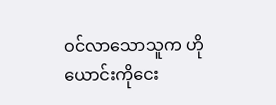ဝင်လာသောသူက ဟိုယောင်းကိုငေး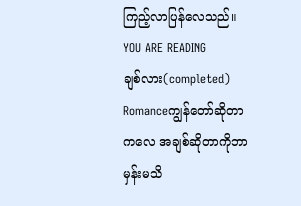ကြည့်လာပြန်လေသည်။
YOU ARE READING
ချစ်လား(completed)
Romanceကျွန်တော်ဆိုတာကလေ အချစ်ဆိုတာကိုဘာမှန်းမသိ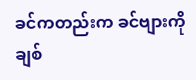ခင်ကတည်းက ခင်ဗျားကိုချစ်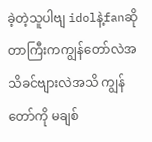ခဲ့တဲ့သူပါဗျ idolနဲ့fanဆိုတာကြီးကကျွန်တော်လဲအသိခင်ဗျားလဲအသိ ကျွန်တော်ကို မချစ်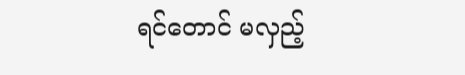ရင်တောင် မလှည့်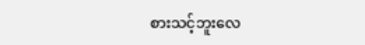စားသင့်ဘူးလေ